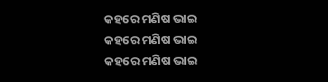କହରେ ମଣିଷ ଭାଇ
କହରେ ମଣିଷ ଭାଇ
କହରେ ମଣିଷ ଭାଇ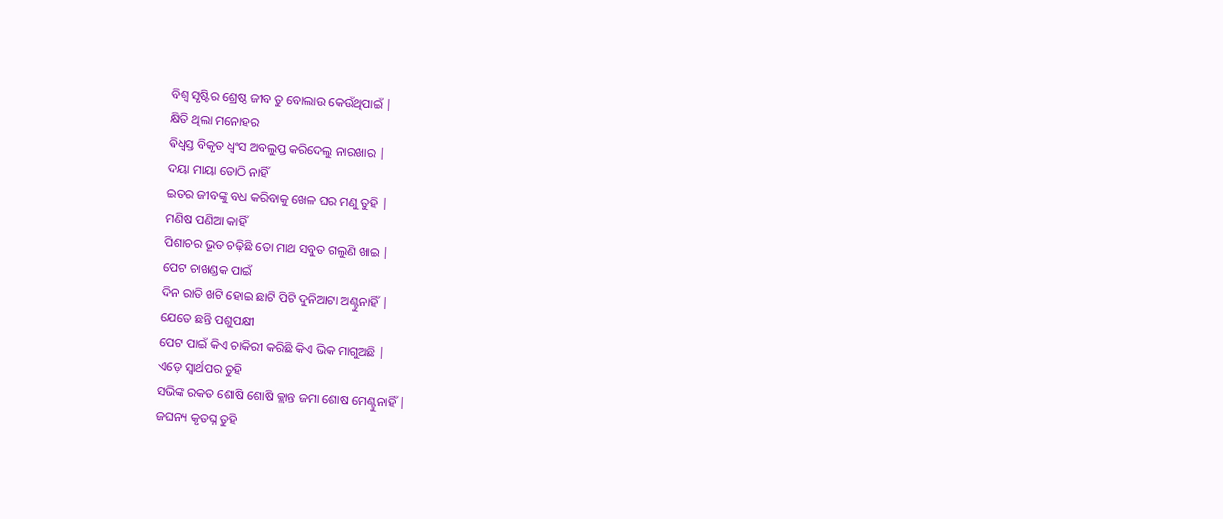ବିଶ୍ୱ ସୃଷ୍ଟିର ଶ୍ରେଷ୍ଠ ଜୀବ ତୁ ବୋଲାଉ କେଉଁଥିପାଇଁ |
କ୍ଷିତି ଥିଲା ମନୋହର
ଵିଧ୍ୱସ୍ତ ବିକୃତ ଧ୍ୱଂସ ଅବଲୁପ୍ତ କରିଦେଲୁ ନାରଖାର |
ଦୟା ମାୟା ତୋଠି ନାହିଁ
ଇତର ଜୀବଙ୍କୁ ବଧ କରିବାକୁ ଖେଳ ଘର ମଣୁ ତୁହି |
ମଣିଷ ପଣିଆ କାହିଁ
ପିଶାଚର ଭୂତ ଚଢ଼ିଛି ତୋ ମାଥ ସବୁତ ଗଲୁଣି ଖାଇ |
ପେଟ ଚାଖଣ୍ଡକ ପାଇଁ
ଦିନ ରାତି ଖଟି ହୋଇ ଛାଟି ପିଟି ଦୁନିଆଟା ଅଣ୍ଟୁନାହିଁ |
ଯେତେ ଛନ୍ତି ପଶୁପକ୍ଷୀ
ପେଟ ପାଇଁ କିଏ ଚାକିରୀ କରିଛି କିଏ ଭିକ ମାଗୁଅଛି |
ଏଡ଼େ ସ୍ୱାର୍ଥପର ତୁହି
ସଭିଙ୍କ ରକତ ଶୋଷି ଶୋଷି କ୍ଲାନ୍ତ ଜମା ଶୋଷ ମେଣ୍ଟୁନାହିଁ |
ଜଘନ୍ୟ କୃତଘ୍ନ ତୁହି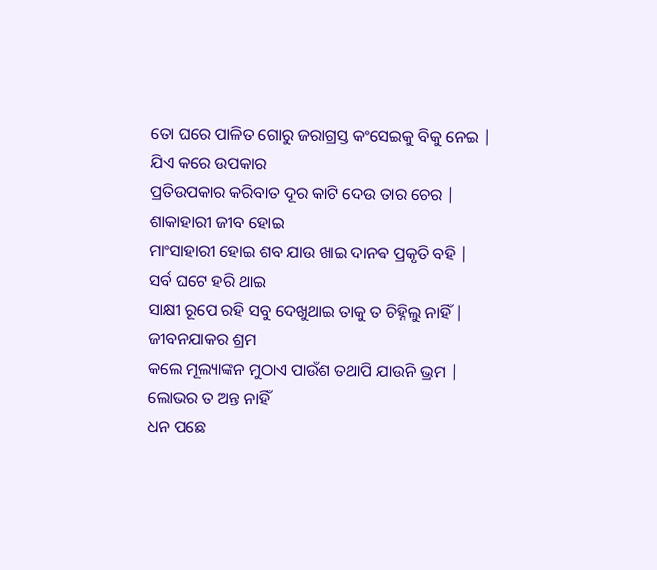ତୋ ଘରେ ପାଳିତ ଗୋରୁ ଜରାଗ୍ରସ୍ତ କଂସେଇକୁ ବିକୁ ନେଇ |
ଯିଏ କରେ ଉପକାର
ପ୍ରତିଉପକାର କରିବାତ ଦୂର କାଟି ଦେଉ ତାର ଚେର |
ଶାକାହାରୀ ଜୀବ ହୋଇ
ମାଂସାହାରୀ ହୋଇ ଶବ ଯାଉ ଖାଇ ଦାନଵ ପ୍ରକୃତି ବହି |
ସର୍ବ ଘଟେ ହରି ଥାଇ
ସାକ୍ଷୀ ରୂପେ ରହି ସବୁ ଦେଖୁଥାଇ ତାକୁ ତ ଚିହ୍ନିଲୁ ନାହିଁ |
ଜୀବନଯାକର ଶ୍ରମ
କଲେ ମୂଲ୍ୟାଙ୍କନ ମୁଠାଏ ପାଉଁଶ ତଥାପି ଯାଉନି ଭ୍ରମ |
ଲୋଭର ତ ଅନ୍ତ ନାହିଁ
ଧନ ପଛେ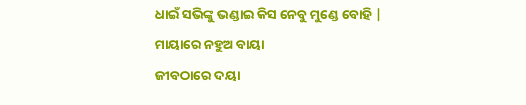ଧାଇଁ ସଭିଙ୍କୁ ଭଣ୍ଡାଇ କିସ ନେବୁ ମୁଣ୍ଡେ ବୋହି |
ମାୟାରେ ନହୁଅ ବାୟା
ଜୀବଠାରେ ଦୟା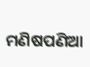ମଣିଷପଣିଆ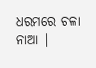ଧରମରେ ଚଳା ନାଆ |